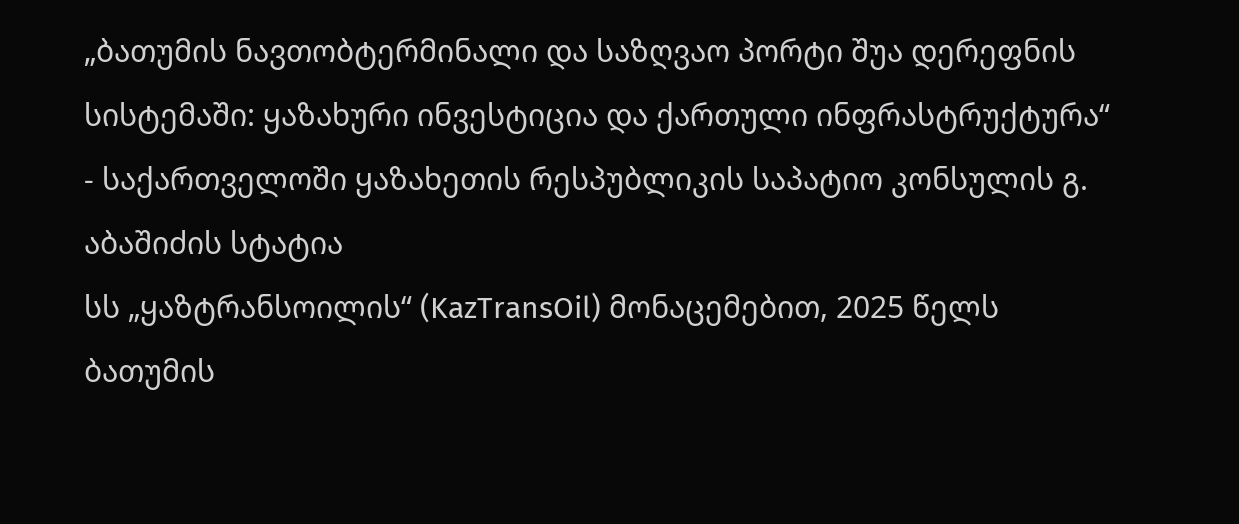„ბათუმის ნავთობტერმინალი და საზღვაო პორტი შუა დერეფნის სისტემაში: ყაზახური ინვესტიცია და ქართული ინფრასტრუქტურა“ - საქართველოში ყაზახეთის რესპუბლიკის საპატიო კონსულის გ. აბაშიძის სტატია
სს „ყაზტრანსოილის“ (KazTransOil) მონაცემებით, 2025 წელს ბათუმის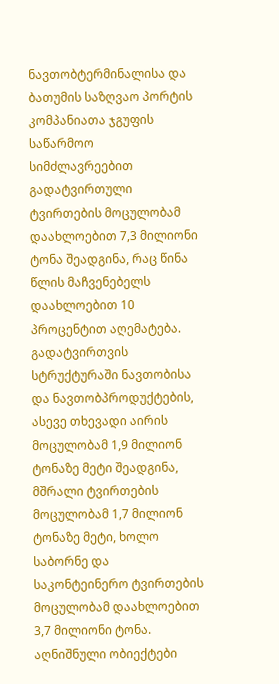ნავთობტერმინალისა და ბათუმის საზღვაო პორტის კომპანიათა ჯგუფის საწარმოო სიმძლავრეებით გადატვირთული ტვირთების მოცულობამ დაახლოებით 7,3 მილიონი ტონა შეადგინა, რაც წინა წლის მაჩვენებელს დაახლოებით 10 პროცენტით აღემატება.
გადატვირთვის სტრუქტურაში ნავთობისა და ნავთობპროდუქტების, ასევე თხევადი აირის მოცულობამ 1,9 მილიონ ტონაზე მეტი შეადგინა, მშრალი ტვირთების მოცულობამ 1,7 მილიონ ტონაზე მეტი, ხოლო საბორნე და საკონტეინერო ტვირთების მოცულობამ დაახლოებით 3,7 მილიონი ტონა. აღნიშნული ობიექტები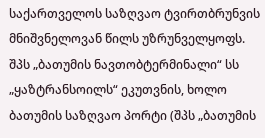საქართველოს საზღვაო ტვირთბრუნვის მნიშვნელოვან წილს უზრუნველყოფს.
შპს „ბათუმის ნავთობტერმინალი“ სს „ყაზტრანსოილს“ ეკუთვნის, ხოლო ბათუმის საზღვაო პორტი (შპს „ბათუმის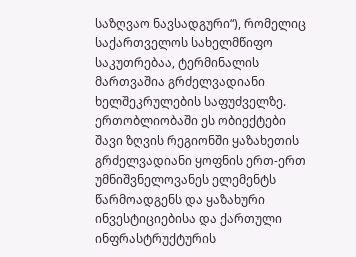საზღვაო ნავსადგური“), რომელიც საქართველოს სახელმწიფო საკუთრებაა, ტერმინალის მართვაშია გრძელვადიანი ხელშეკრულების საფუძველზე.
ერთობლიობაში ეს ობიექტები შავი ზღვის რეგიონში ყაზახეთის გრძელვადიანი ყოფნის ერთ-ერთ უმნიშვნელოვანეს ელემენტს წარმოადგენს და ყაზახური ინვესტიციებისა და ქართული ინფრასტრუქტურის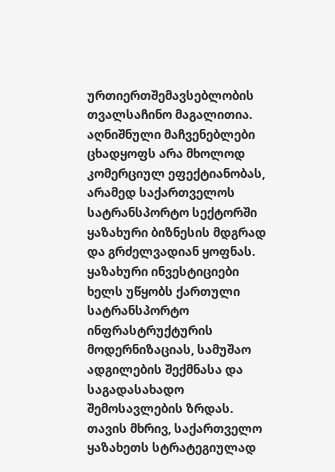ურთიერთშემავსებლობის თვალსაჩინო მაგალითია.
აღნიშნული მაჩვენებლები ცხადყოფს არა მხოლოდ კომერციულ ეფექტიანობას, არამედ საქართველოს სატრანსპორტო სექტორში ყაზახური ბიზნესის მდგრად და გრძელვადიან ყოფნას.
ყაზახური ინვესტიციები ხელს უწყობს ქართული სატრანსპორტო ინფრასტრუქტურის მოდერნიზაციას, სამუშაო ადგილების შექმნასა და საგადასახადო შემოსავლების ზრდას. თავის მხრივ, საქართველო ყაზახეთს სტრატეგიულად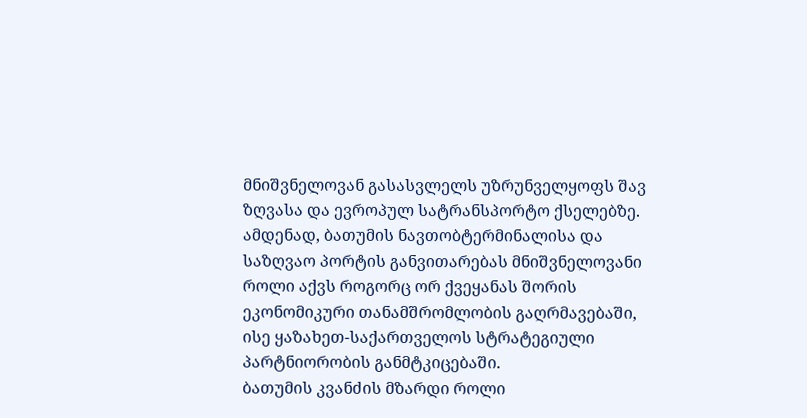მნიშვნელოვან გასასვლელს უზრუნველყოფს შავ ზღვასა და ევროპულ სატრანსპორტო ქსელებზე.
ამდენად, ბათუმის ნავთობტერმინალისა და საზღვაო პორტის განვითარებას მნიშვნელოვანი როლი აქვს როგორც ორ ქვეყანას შორის ეკონომიკური თანამშრომლობის გაღრმავებაში, ისე ყაზახეთ-საქართველოს სტრატეგიული პარტნიორობის განმტკიცებაში.
ბათუმის კვანძის მზარდი როლი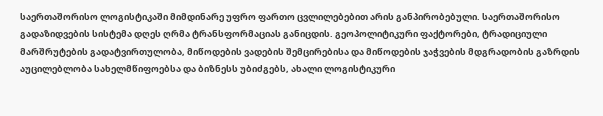საერთაშორისო ლოგისტიკაში მიმდინარე უფრო ფართო ცვლილებებით არის განპირობებული. საერთაშორისო გადაზიდვების სისტემა დღეს ღრმა ტრანსფორმაციას განიცდის. გეოპოლიტიკური ფაქტორები, ტრადიციული მარშრუტების გადატვირთულობა, მიწოდების ვადების შემცირებისა და მიწოდების ჯაჭვების მდგრადობის გაზრდის აუცილებლობა სახელმწიფოებსა და ბიზნესს უბიძგებს, ახალი ლოგისტიკური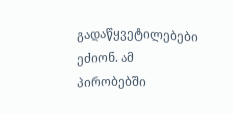გადაწყვეტილებები ეძიონ. ამ პირობებში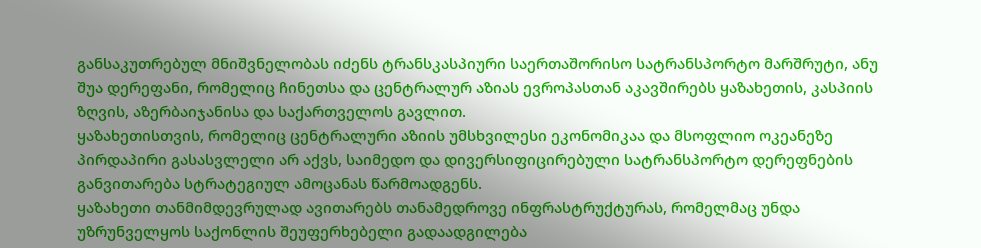განსაკუთრებულ მნიშვნელობას იძენს ტრანსკასპიური საერთაშორისო სატრანსპორტო მარშრუტი, ანუ შუა დერეფანი, რომელიც ჩინეთსა და ცენტრალურ აზიას ევროპასთან აკავშირებს ყაზახეთის, კასპიის ზღვის, აზერბაიჯანისა და საქართველოს გავლით.
ყაზახეთისთვის, რომელიც ცენტრალური აზიის უმსხვილესი ეკონომიკაა და მსოფლიო ოკეანეზე პირდაპირი გასასვლელი არ აქვს, საიმედო და დივერსიფიცირებული სატრანსპორტო დერეფნების განვითარება სტრატეგიულ ამოცანას წარმოადგენს.
ყაზახეთი თანმიმდევრულად ავითარებს თანამედროვე ინფრასტრუქტურას, რომელმაც უნდა უზრუნველყოს საქონლის შეუფერხებელი გადაადგილება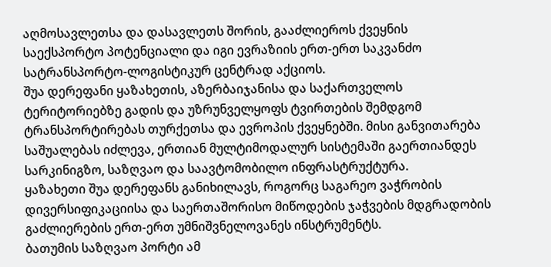აღმოსავლეთსა და დასავლეთს შორის, გააძლიეროს ქვეყნის საექსპორტო პოტენციალი და იგი ევრაზიის ერთ-ერთ საკვანძო სატრანსპორტო-ლოგისტიკურ ცენტრად აქციოს.
შუა დერეფანი ყაზახეთის, აზერბაიჯანისა და საქართველოს ტერიტორიებზე გადის და უზრუნველყოფს ტვირთების შემდგომ ტრანსპორტირებას თურქეთსა და ევროპის ქვეყნებში. მისი განვითარება საშუალებას იძლევა, ერთიან მულტიმოდალურ სისტემაში გაერთიანდეს სარკინიგზო, საზღვაო და საავტომობილო ინფრასტრუქტურა.
ყაზახეთი შუა დერეფანს განიხილავს, როგორც საგარეო ვაჭრობის დივერსიფიკაციისა და საერთაშორისო მიწოდების ჯაჭვების მდგრადობის გაძლიერების ერთ-ერთ უმნიშვნელოვანეს ინსტრუმენტს.
ბათუმის საზღვაო პორტი ამ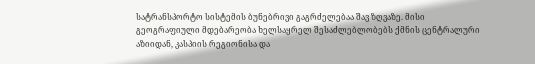სატრანსპორტო სისტემის ბუნებრივი გაგრძელებაა შავ ზღვაზე. მისი გეოგრაფიული მდებარეობა ხელსაყრელ შესაძლებლობებს ქმნის ცენტრალური აზიიდან, კასპიის რეგიონისა და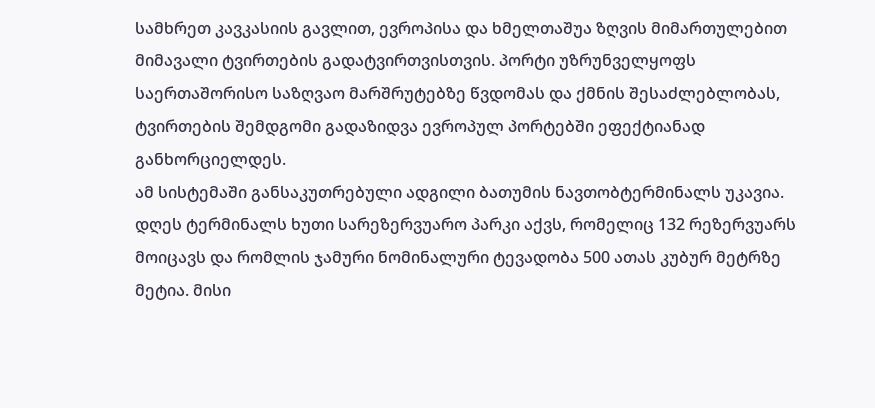სამხრეთ კავკასიის გავლით, ევროპისა და ხმელთაშუა ზღვის მიმართულებით მიმავალი ტვირთების გადატვირთვისთვის. პორტი უზრუნველყოფს საერთაშორისო საზღვაო მარშრუტებზე წვდომას და ქმნის შესაძლებლობას, ტვირთების შემდგომი გადაზიდვა ევროპულ პორტებში ეფექტიანად განხორციელდეს.
ამ სისტემაში განსაკუთრებული ადგილი ბათუმის ნავთობტერმინალს უკავია. დღეს ტერმინალს ხუთი სარეზერვუარო პარკი აქვს, რომელიც 132 რეზერვუარს მოიცავს და რომლის ჯამური ნომინალური ტევადობა 500 ათას კუბურ მეტრზე მეტია. მისი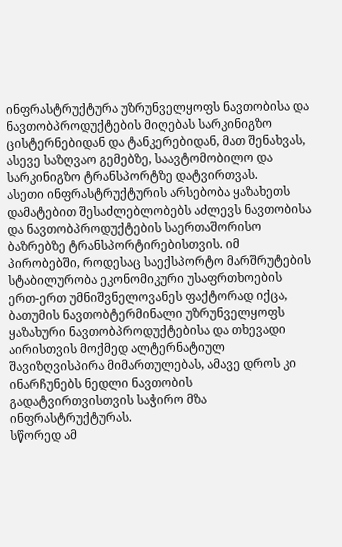ინფრასტრუქტურა უზრუნველყოფს ნავთობისა და ნავთობპროდუქტების მიღებას სარკინიგზო ცისტერნებიდან და ტანკერებიდან, მათ შენახვას, ასევე საზღვაო გემებზე, საავტომობილო და სარკინიგზო ტრანსპორტზე დატვირთვას.
ასეთი ინფრასტრუქტურის არსებობა ყაზახეთს დამატებით შესაძლებლობებს აძლევს ნავთობისა და ნავთობპროდუქტების საერთაშორისო ბაზრებზე ტრანსპორტირებისთვის. იმ პირობებში, როდესაც საექსპორტო მარშრუტების სტაბილურობა ეკონომიკური უსაფრთხოების ერთ-ერთ უმნიშვნელოვანეს ფაქტორად იქცა, ბათუმის ნავთობტერმინალი უზრუნველყოფს ყაზახური ნავთობპროდუქტებისა და თხევადი აირისთვის მოქმედ ალტერნატიულ შავიზღვისპირა მიმართულებას, ამავე დროს კი ინარჩუნებს ნედლი ნავთობის გადატვირთვისთვის საჭირო მზა ინფრასტრუქტურას.
სწორედ ამ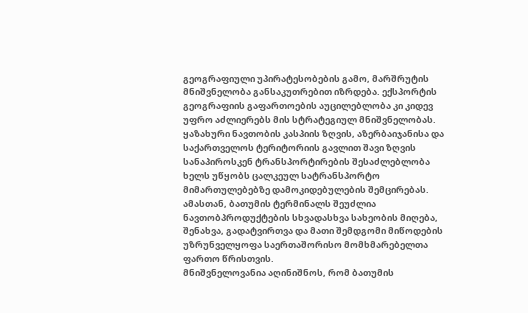გეოგრაფიული უპირატესობების გამო, მარშრუტის მნიშვნელობა განსაკუთრებით იზრდება. ექსპორტის გეოგრაფიის გაფართოების აუცილებლობა კი კიდევ უფრო აძლიერებს მის სტრატეგიულ მნიშვნელობას. ყაზახური ნავთობის კასპიის ზღვის, აზერბაიჯანისა და საქართველოს ტერიტორიის გავლით შავი ზღვის სანაპიროსკენ ტრანსპორტირების შესაძლებლობა ხელს უწყობს ცალკეულ სატრანსპორტო მიმართულებებზე დამოკიდებულების შემცირებას. ამასთან, ბათუმის ტერმინალს შეუძლია ნავთობპროდუქტების სხვადასხვა სახეობის მიღება, შენახვა, გადატვირთვა და მათი შემდგომი მიწოდების უზრუნველყოფა საერთაშორისო მომხმარებელთა ფართო წრისთვის.
მნიშვნელოვანია აღინიშნოს, რომ ბათუმის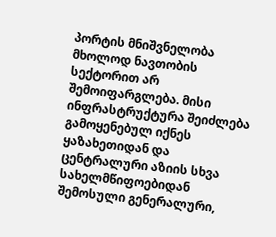პორტის მნიშვნელობა მხოლოდ ნავთობის სექტორით არ შემოიფარგლება. მისი ინფრასტრუქტურა შეიძლება გამოყენებულ იქნეს ყაზახეთიდან და ცენტრალური აზიის სხვა სახელმწიფოებიდან შემოსული გენერალური,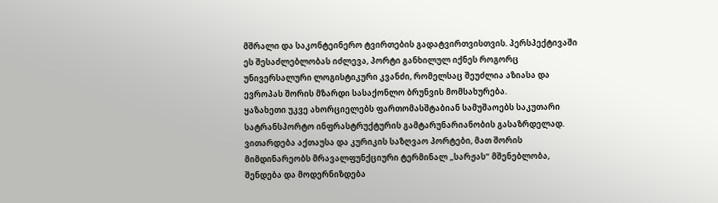მშრალი და საკონტეინერო ტვირთების გადატვირთვისთვის. პერსპექტივაში ეს შესაძლებლობას იძლევა, პორტი განხილულ იქნეს როგორც უნივერსალური ლოგისტიკური კვანძი, რომელსაც შეუძლია აზიასა და ევროპას შორის მზარდი სასაქონლო ბრუნვის მომსახურება.
ყაზახეთი უკვე ახორციელებს ფართომასშტაბიან სამუშაოებს საკუთარი სატრანსპორტო ინფრასტრუქტურის გამტარუნარიანობის გასაზრდელად. ვითარდება აქთაუსა და კურიკის საზღვაო პორტები, მათ შორის მიმდინარეობს მრავალფუნქციური ტერმინალ „სარჟას“ მშენებლობა, შენდება და მოდერნიზდება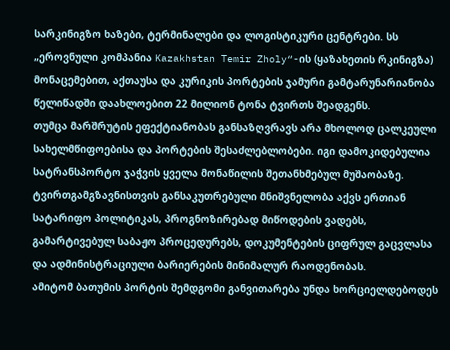სარკინიგზო ხაზები, ტერმინალები და ლოგისტიკური ცენტრები. სს „ეროვნული კომპანია Kazakhstan Temir Zholy“-ის (ყაზახეთის რკინიგზა) მონაცემებით, აქთაუსა და კურიკის პორტების ჯამური გამტარუნარიანობა წელიწადში დაახლოებით 22 მილიონ ტონა ტვირთს შეადგენს.
თუმცა მარშრუტის ეფექტიანობას განსაზღვრავს არა მხოლოდ ცალკეული სახელმწიფოებისა და პორტების შესაძლებლობები. იგი დამოკიდებულია სატრანსპორტო ჯაჭვის ყველა მონაწილის შეთანხმებულ მუშაობაზე. ტვირთგამგზავნისთვის განსაკუთრებული მნიშვნელობა აქვს ერთიან სატარიფო პოლიტიკას, პროგნოზირებად მიწოდების ვადებს, გამარტივებულ საბაჟო პროცედურებს, დოკუმენტების ციფრულ გაცვლასა და ადმინისტრაციული ბარიერების მინიმალურ რაოდენობას.
ამიტომ ბათუმის პორტის შემდგომი განვითარება უნდა ხორციელდებოდეს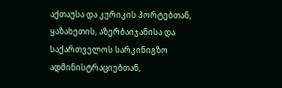აქთაუსა და კურიკის პორტებთან, ყაზახეთის, აზერბაიჯანისა და საქართველოს სარკინიგზო ადმინისტრაციებთან,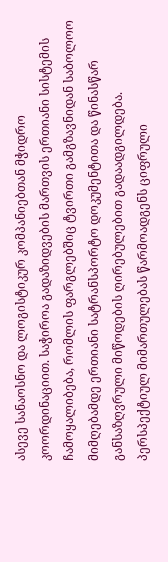ასევე სანაოსნო და ლოგისტიკურ კომპანიებთან მჭიდრო კოორდინაციით. საჭიროა გადაზიდვების მართვის ერთიანი სისტემის ჩამოყალიბება, რომლის ფარგლებშიც ტვირთი გამგზავნიდან საბოლოო მიმღებამდე ერთიანი სატრანსპორტო დოკუმენტითა და წინასწარ განსაზღვრული მიწოდების ღირებულებით გადაადგილდება.
პერსპექტიულ მიმართულებას წარმოადგენს ციფრული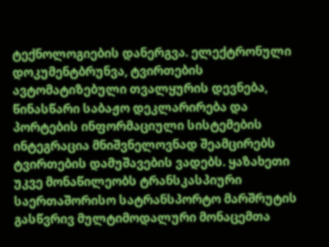ტექნოლოგიების დანერგვა. ელექტრონული დოკუმენტბრუნვა, ტვირთების ავტომატიზებული თვალყურის დევნება, წინასწარი საბაჟო დეკლარირება და პორტების ინფორმაციული სისტემების ინტეგრაცია მნიშვნელოვნად შეამცირებს ტვირთების დამუშავების ვადებს. ყაზახეთი უკვე მონაწილეობს ტრანსკასპიური საერთაშორისო სატრანსპორტო მარშრუტის გასწვრივ მულტიმოდალური მონაცემთა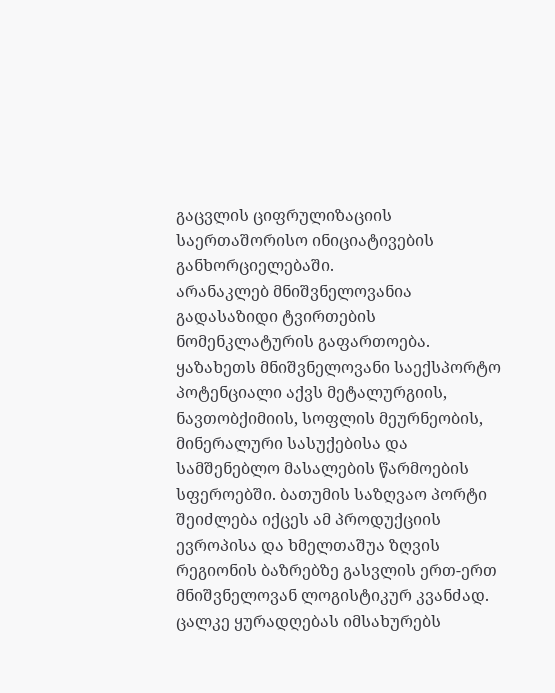გაცვლის ციფრულიზაციის საერთაშორისო ინიციატივების განხორციელებაში.
არანაკლებ მნიშვნელოვანია გადასაზიდი ტვირთების ნომენკლატურის გაფართოება. ყაზახეთს მნიშვნელოვანი საექსპორტო პოტენციალი აქვს მეტალურგიის, ნავთობქიმიის, სოფლის მეურნეობის, მინერალური სასუქებისა და სამშენებლო მასალების წარმოების სფეროებში. ბათუმის საზღვაო პორტი შეიძლება იქცეს ამ პროდუქციის ევროპისა და ხმელთაშუა ზღვის რეგიონის ბაზრებზე გასვლის ერთ-ერთ მნიშვნელოვან ლოგისტიკურ კვანძად.
ცალკე ყურადღებას იმსახურებს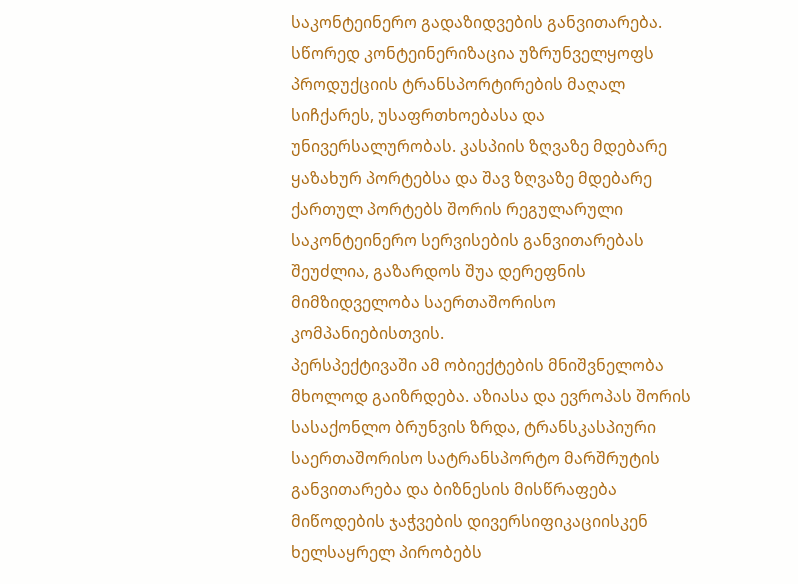საკონტეინერო გადაზიდვების განვითარება. სწორედ კონტეინერიზაცია უზრუნველყოფს პროდუქციის ტრანსპორტირების მაღალ სიჩქარეს, უსაფრთხოებასა და უნივერსალურობას. კასპიის ზღვაზე მდებარე ყაზახურ პორტებსა და შავ ზღვაზე მდებარე ქართულ პორტებს შორის რეგულარული საკონტეინერო სერვისების განვითარებას შეუძლია, გაზარდოს შუა დერეფნის მიმზიდველობა საერთაშორისო კომპანიებისთვის.
პერსპექტივაში ამ ობიექტების მნიშვნელობა მხოლოდ გაიზრდება. აზიასა და ევროპას შორის სასაქონლო ბრუნვის ზრდა, ტრანსკასპიური საერთაშორისო სატრანსპორტო მარშრუტის განვითარება და ბიზნესის მისწრაფება მიწოდების ჯაჭვების დივერსიფიკაციისკენ ხელსაყრელ პირობებს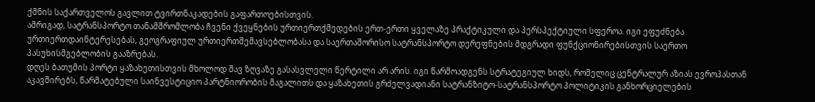ქმნის საქართველოს გავლით ტვირთნაკადების გაფართოებისთვის.
ამრიგად, სატრანსპორტო თანამშრომლობა ჩვენი ქვეყნების ურთიერთქმედების ერთ-ერთი ყველაზე პრაქტიკული და პერსპექტიული სფეროა. იგი ეფუძნება ურთიერთდაინტერესებას, გეოგრაფიულ ურთიერთშემავსებლობასა და საერთაშორისო სატრანსპორტო დერეფნების მდგრადი ფუნქციონირებისთვის საერთო პასუხისმგებლობის გააზრებას.
დღეს ბათუმის პორტი ყაზახეთისთვის მხოლოდ შავ ზღვაზე გასასვლელი წერტილი არ არის. იგი წარმოადგენს სტრატეგიულ ხიდს, რომელიც ცენტრალურ აზიას ევროპასთან აკავშირებს, წარმატებული საინვესტიციო პარტნიორობის მაგალითს და ყაზახეთის გრძელვადიანი სატრანზიტო-სატრანსპორტო პოლიტიკის განხორციელების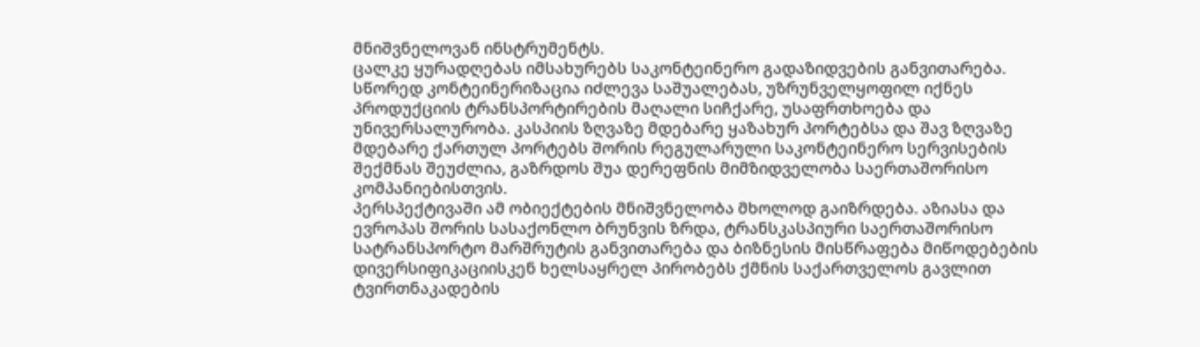მნიშვნელოვან ინსტრუმენტს.
ცალკე ყურადღებას იმსახურებს საკონტეინერო გადაზიდვების განვითარება. სწორედ კონტეინერიზაცია იძლევა საშუალებას, უზრუნველყოფილ იქნეს პროდუქციის ტრანსპორტირების მაღალი სიჩქარე, უსაფრთხოება და უნივერსალურობა. კასპიის ზღვაზე მდებარე ყაზახურ პორტებსა და შავ ზღვაზე მდებარე ქართულ პორტებს შორის რეგულარული საკონტეინერო სერვისების შექმნას შეუძლია, გაზრდოს შუა დერეფნის მიმზიდველობა საერთაშორისო კომპანიებისთვის.
პერსპექტივაში ამ ობიექტების მნიშვნელობა მხოლოდ გაიზრდება. აზიასა და ევროპას შორის სასაქონლო ბრუნვის ზრდა, ტრანსკასპიური საერთაშორისო სატრანსპორტო მარშრუტის განვითარება და ბიზნესის მისწრაფება მიწოდებების დივერსიფიკაციისკენ ხელსაყრელ პირობებს ქმნის საქართველოს გავლით ტვირთნაკადების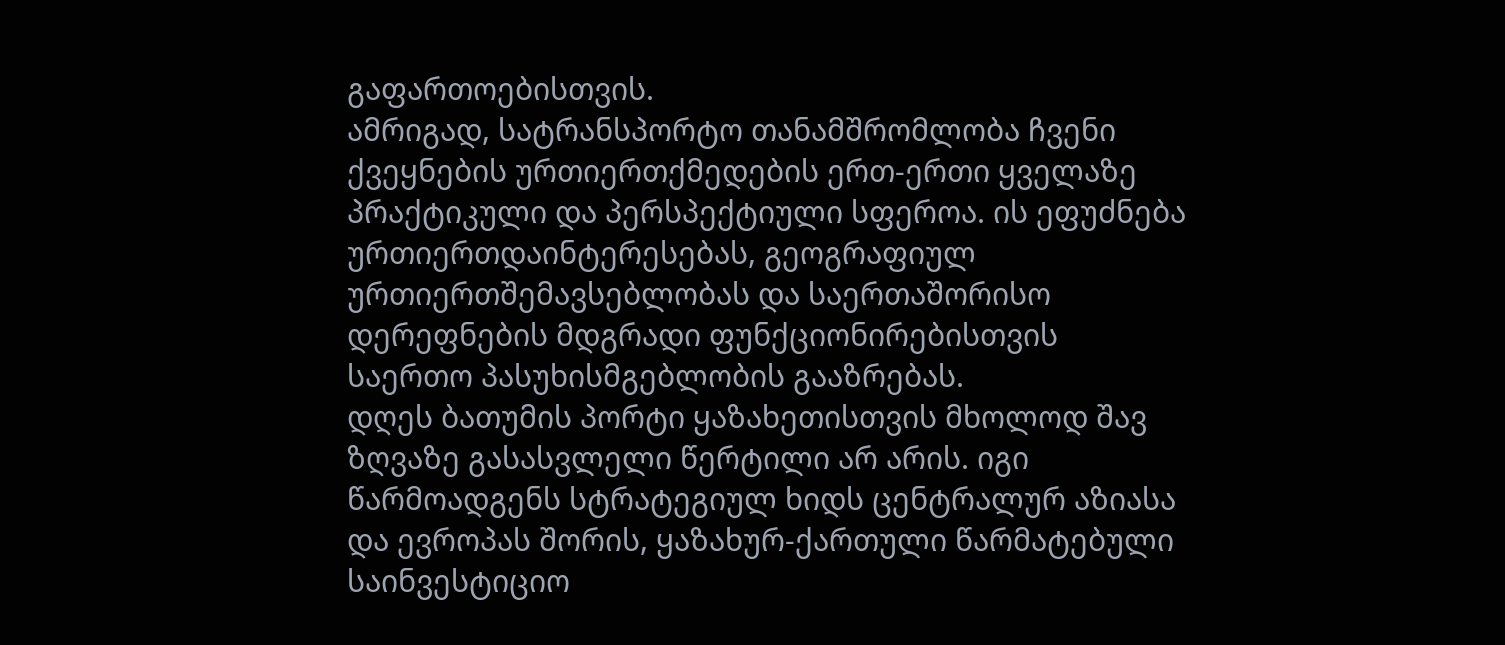გაფართოებისთვის.
ამრიგად, სატრანსპორტო თანამშრომლობა ჩვენი ქვეყნების ურთიერთქმედების ერთ-ერთი ყველაზე პრაქტიკული და პერსპექტიული სფეროა. ის ეფუძნება ურთიერთდაინტერესებას, გეოგრაფიულ ურთიერთშემავსებლობას და საერთაშორისო დერეფნების მდგრადი ფუნქციონირებისთვის საერთო პასუხისმგებლობის გააზრებას.
დღეს ბათუმის პორტი ყაზახეთისთვის მხოლოდ შავ ზღვაზე გასასვლელი წერტილი არ არის. იგი წარმოადგენს სტრატეგიულ ხიდს ცენტრალურ აზიასა და ევროპას შორის, ყაზახურ-ქართული წარმატებული საინვესტიციო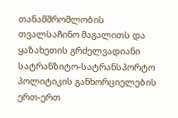თანამშრომლობის თვალსაჩინო მაგალითს და ყაზახეთის გრძელვადიანი სატრანზიტო-სატრანსპორტო პოლიტიკის განხორციელების ერთ-ერთ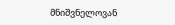მნიშვნელოვან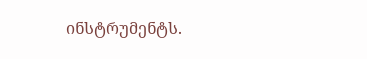ინსტრუმენტს.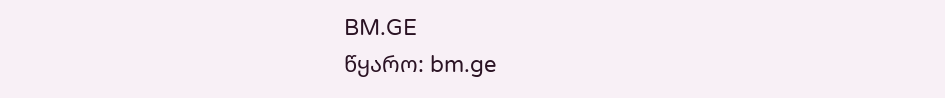BM.GE
წყარო: bm.ge